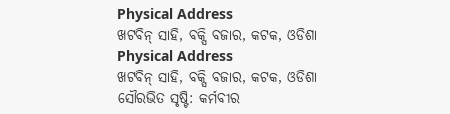Physical Address
ଖଟବିନ୍ ସାହି, ବକ୍ସି ବଜାର, କଟକ, ଓଡିଶା
Physical Address
ଖଟବିନ୍ ସାହି, ବକ୍ସି ବଜାର, କଟକ, ଓଡିଶା
ସୌରଭିତ ସୃଷ୍ଟି: କର୍ମବୀର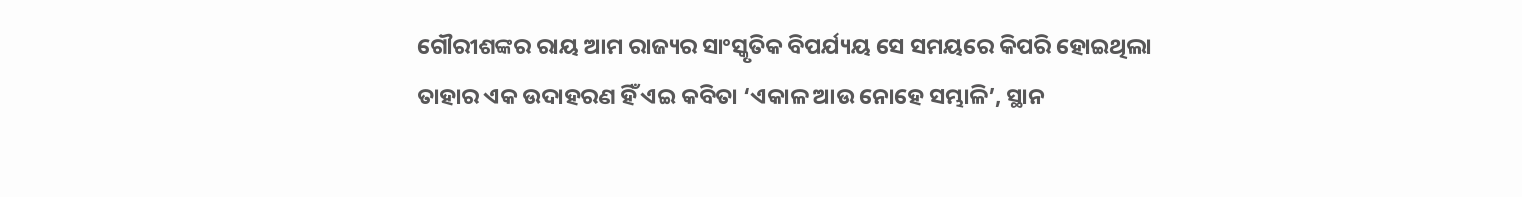ଗୌରୀଶଙ୍କର ରାୟ ଆମ ରାଜ୍ୟର ସାଂସ୍କୃତିକ ବିପର୍ଯ୍ୟୟ ସେ ସମୟରେ କିପରି ହୋଇଥିଲା ତାହାର ଏକ ଉଦାହରଣ ହିଁ ଏଇ କବିତା ‘ଏକାଳ ଆଉ ନୋହେ ସମ୍ଭାଳି’, ସ୍ଥାନ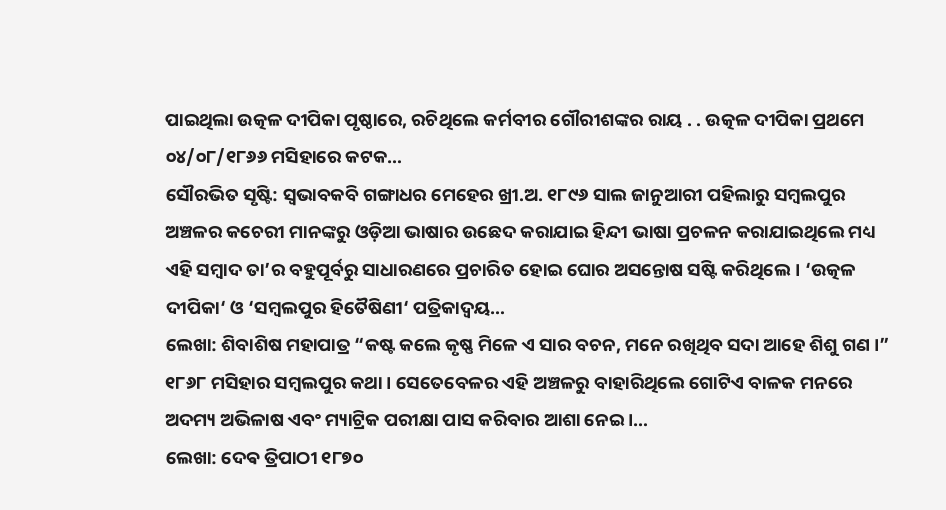ପାଇଥିଲା ଉତ୍କଳ ଦୀପିକା ପୃଷ୍ଠାରେ, ରଚିଥିଲେ କର୍ମବୀର ଗୌରୀଶଙ୍କର ରାୟ . . ଉତ୍କଳ ଦୀପିକା ପ୍ରଥମେ ୦୪/୦୮/୧୮୬୬ ମସିହାରେ କଟକ…
ସୌରଭିତ ସୃଷ୍ଟି: ସ୍ଵଭାବକବି ଗଙ୍ଗାଧର ମେହେର ଖ୍ରୀ.ଅ. ୧୮୯୬ ସାଲ ଜାନୁଆରୀ ପହିଲାରୁ ସମ୍ବଲପୁର ଅଞ୍ଚଳର କଚେରୀ ମାନଙ୍କରୁ ଓଡ଼ିଆ ଭାଷାର ଉଛେଦ କରାଯାଇ ହିନ୍ଦୀ ଭାଷା ପ୍ରଚଳନ କରାଯାଇଥିଲେ ମଧ୍ୟ ଏହି ସମ୍ବାଦ ତା’ର ବହୁପୂର୍ବରୁ ସାଧାରଣରେ ପ୍ରଚାରିତ ହୋଇ ଘୋର ଅସନ୍ତୋଷ ସଷ୍ଟି କରିଥିଲେ। ‘ଉତ୍କଳ ଦୀପିକା‘ ଓ ‘ସମ୍ବଲପୁର ହିତୈଷିଣୀ‘ ପତ୍ରିକାଦ୍ଵୟ…
ଲେଖା: ଶିବାଶିଷ ମହାପାତ୍ର “କଷ୍ଟ କଲେ କୃଷ୍ଣ ମିଳେ ଏ ସାର ବଚନ, ମନେ ରଖିଥିବ ସଦା ଆହେ ଶିଶୁ ଗଣ ।” ୧୮୬୮ ମସିହାର ସମ୍ବଲପୁର କଥା । ସେତେବେଳର ଏହି ଅଞ୍ଚଳରୁ ବାହାରିଥିଲେ ଗୋଟିଏ ବାଳକ ମନରେ ଅଦମ୍ୟ ଅଭିଳାଷ ଏବଂ ମ୍ୟାଟ୍ରିକ ପରୀକ୍ଷା ପାସ କରିବାର ଆଶା ନେଇ ।…
ଲେଖା: ଦେଵ ତ୍ରିପାଠୀ ୧୮୭୦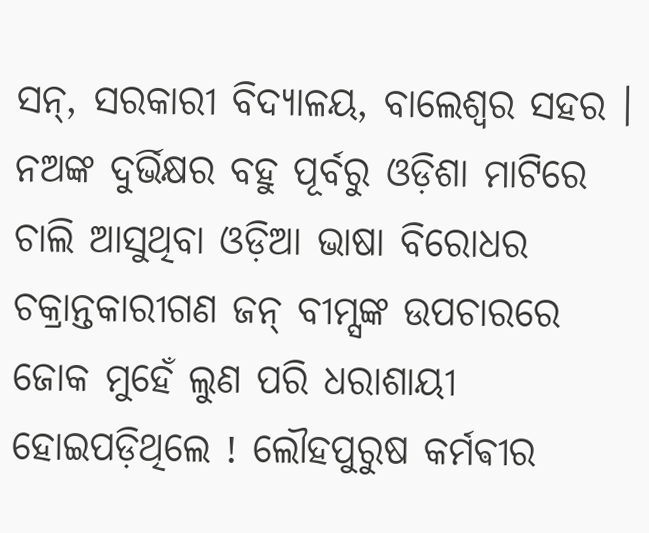ସନ୍, ସରକାରୀ ବିଦ୍ୟାଳୟ, ବାଲେଶ୍ଵର ସହର । ନଅଙ୍କ ଦୁର୍ଭିକ୍ଷର ବହୁ ପୂର୍ବରୁ ଓଡ଼ିଶା ମାଟିରେ ଚାଲି ଆସୁଥିବା ଓଡ଼ିଆ ଭାଷା ବିରୋଧର ଚକ୍ରାନ୍ତକାରୀଗଣ ଜନ୍ ବୀମ୍ସଙ୍କ ଉପଚାରରେ ଜୋକ ମୁହେଁ ଲୁଣ ପରି ଧରାଶାୟୀ ହୋଇପଡ଼ିଥିଲେ ! ଲୌହପୁରୁଷ କର୍ମଵୀର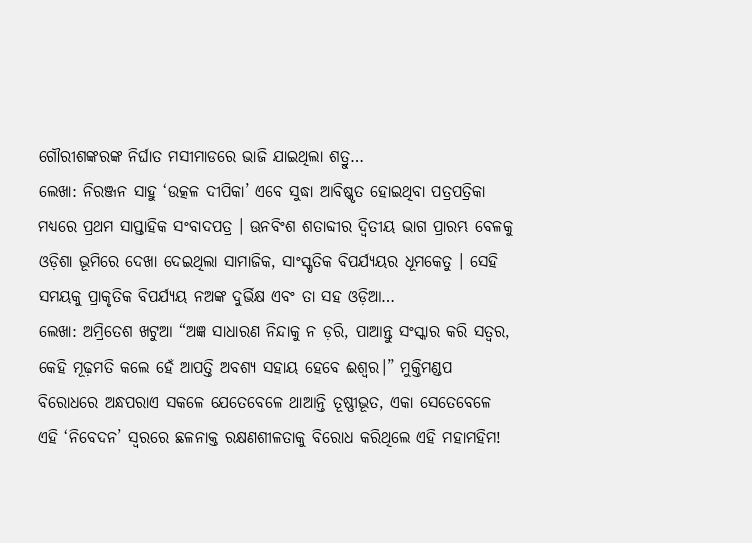ଗୌରୀଶଙ୍କରଙ୍କ ନିର୍ଘାତ ମସୀମାଡରେ ଭାଜି ଯାଇଥିଲା ଶତ୍ରୁ…
ଲେଖା: ନିରଞ୍ଜନ ସାହୁ ‘ଉତ୍କଳ ଦୀପିକା’ ଏବେ ସୁଦ୍ଧା ଆବିଷ୍କୃତ ହୋଇଥିବା ପତ୍ରପତ୍ରିକା ମଧ୍ୟରେ ପ୍ରଥମ ସାପ୍ତାହିକ ସଂବାଦପତ୍ର । ଊନବିଂଶ ଶତାବ୍ଦୀର ଦ୍ଵିତୀୟ ଭାଗ ପ୍ରାରମ୍ଭ ବେଳକୁ ଓଡ଼ିଶା ଭୂମିରେ ଦେଖା ଦେଇଥିଲା ସାମାଜିକ, ସାଂସ୍କୃତିକ ବିପର୍ଯ୍ୟୟର ଧୂମକେତୁ । ସେହି ସମୟକୁ ପ୍ରାକୃତିକ ବିପର୍ଯ୍ୟୟ ନଅଙ୍କ ଦୁର୍ଭିକ୍ଷ ଏବଂ ତା ସହ ଓଡ଼ିଆ…
ଲେଖା: ଅମ୍ରିତେଶ ଖଟୁଆ “ଅଜ୍ଞ ସାଧାରଣ ନିନ୍ଦାକୁ ନ ଡ଼ରି, ପାଆନ୍ତୁ ସଂସ୍କାର କରି ସତ୍ବର, କେହି ମୂଢ଼ମତି କଲେ ହେଁ ଆପତ୍ତି ଅବଶ୍ୟ ସହାୟ ହେବେ ଈଶ୍ୱର।” ମୁକ୍ତିମଣ୍ଡପ ବିରୋଧରେ ଅନ୍ଧପରାଏ ସକଳେ ଯେତେବେଳେ ଥାଆନ୍ତି ତୂଷ୍ଣୀଭୂତ, ଏକା ସେତେବେଳେ ଏହି ‘ନିବେଦନ’ ସ୍ଵରରେ ଛଳନାକ୍ତ ରକ୍ଷଣଶୀଳତାକୁ ବିରୋଧ କରିଥିଲେ ଏହି ମହାମହିମ!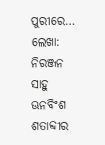ପୁରୀରେ…
ଲେଖା: ନିରଞ୍ଜନ ସାହୁ ଊନବିଂଶ ଶତାବ୍ଦୀର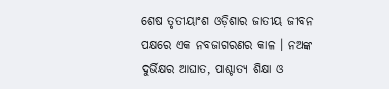ଶେଷ ତୃତୀୟାଂଶ ଓଡ଼ିଶାର ଜାତୀୟ ଜୀବନ ପକ୍ଷରେ ଏକ ନବଜାଗରଣର କାଳ । ନଅଙ୍କ ଦୁର୍ଭିକ୍ଷର ଆଘାତ, ପାଶ୍ଚାତ୍ୟ ଶିକ୍ଷା ଓ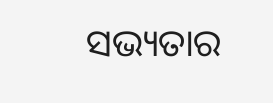ସଭ୍ୟତାର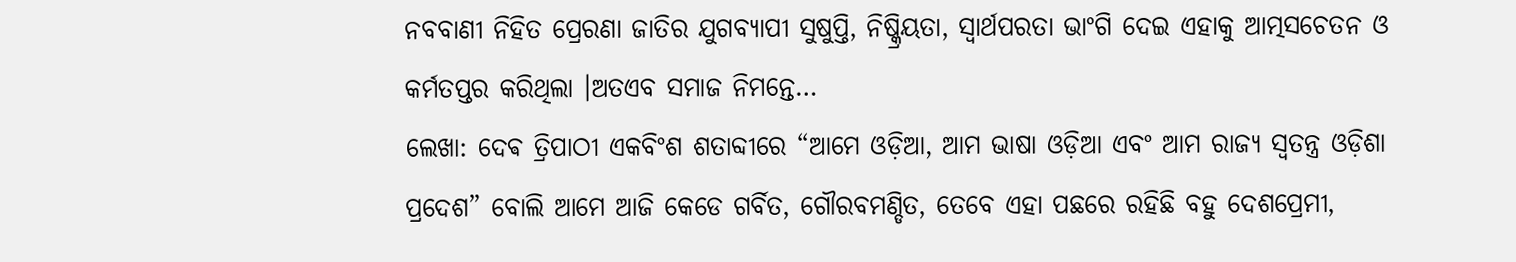ନବବାଣୀ ନିହିତ ପ୍ରେରଣା ଜାତିର ଯୁଗବ୍ୟାପୀ ସୁଷୁପ୍ତି, ନିଷ୍କ୍ରିୟତା, ସ୍ୱାର୍ଥପରତା ଭାଂଗି ଦେଇ ଏହାକୁ ଆତ୍ମସଚେତନ ଓ କର୍ମତପ୍ତର କରିଥିଲା ।ଅତଏବ ସମାଜ ନିମନ୍ତେ…
ଲେଖା: ଦେଵ ତ୍ରିପାଠୀ ଏକବିଂଶ ଶତାବ୍ଦୀରେ “ଆମେ ଓଡ଼ିଆ, ଆମ ଭାଷା ଓଡ଼ିଆ ଏବଂ ଆମ ରାଜ୍ୟ ସ୍ବତନ୍ତ୍ର ଓଡ଼ିଶା ପ୍ରଦେଶ” ବୋଲି ଆମେ ଆଜି କେଡେ ଗର୍ବିତ, ଗୌରବମଣ୍ଡିତ, ତେବେ ଏହା ପଛରେ ରହିଛି ବହୁ ଦେଶପ୍ରେମୀ,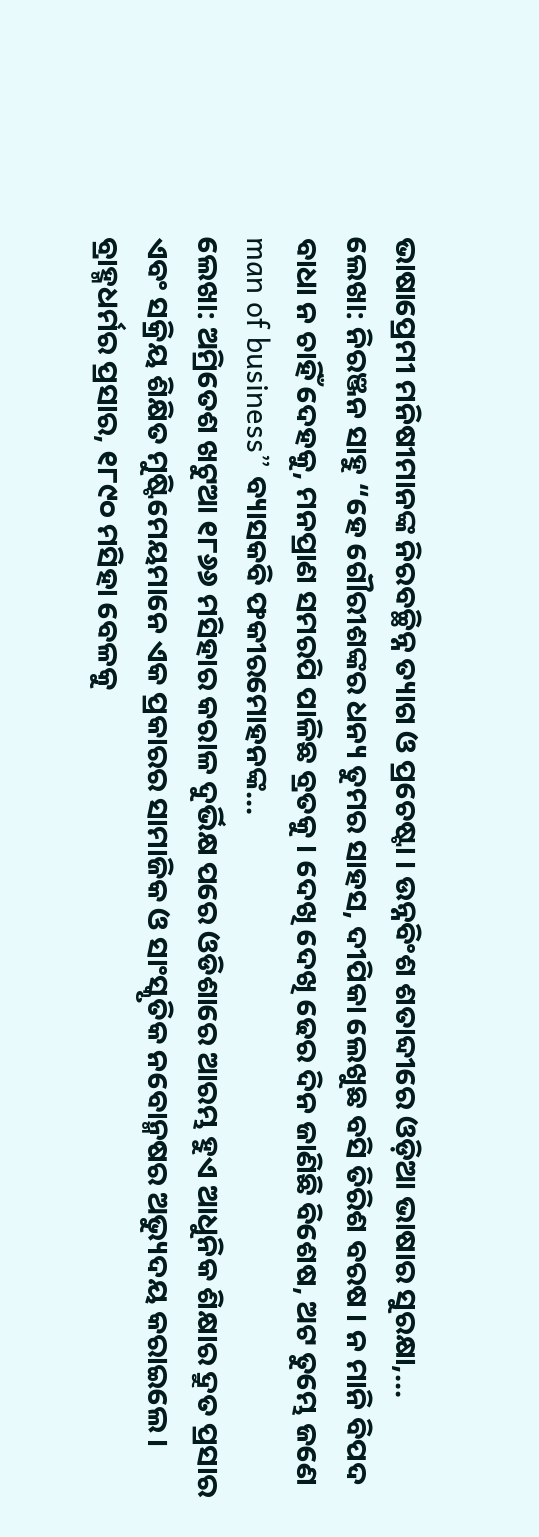ଭାଷାପ୍ରେମୀ ମନିଷୀମାନଙ୍କ ନିରବଚ୍ଛିନ୍ନ ତ୍ୟାଗ ଓ ପ୍ରଚେଷ୍ଟା । ଉନ୍ନବିଂଶ ଶତାବ୍ଦୀରେ ଓଡ଼ିଆ ଭାଷାର ସୁରକ୍ଷା,…
ଲେଖା: ନିରଞ୍ଜନ ସାହୁ “ହେ ଗୌରୀଶଙ୍କର ଧନ୍ୟ ତୁମର ସାହସ, ଦୀପିକା ଲେଖୁଛ ବସି ତିରିଶ ବରଷ । ନ ମାନି ବିପଦ ବାଧା ନ ଚାହିଁ ଦେହକୁ, ମନପ୍ରାଣ ସମରପି ପାଳିଛ ବ୍ରତକୁ । ଦେଖି ଦେଖି ଢେର ଦିନ ଜାଣିଛି ବିଶେଷ, ଅଟ ତୁମ୍ଭେ ଜଣେ man of business” ବ୍ୟାସକବି ଫକୀରମୋହନଙ୍କ…
ଲେଖା: ଅମ୍ରିତେଶ ଖଟୁଆ ୧୮୬୬ ମସିହାର କରାଳ ଦୁର୍ଭିକ୍ଷ ପରେ ଓଡିଶାରେ ଆରମ୍ଭ ହୁଏ ଆଧୁନିକ ଶିକ୍ଷାର ଦ୍ରୁତ ପ୍ରସାର ଏବଂ ସକ୍ରିୟ ଶିକ୍ଷିତ ମୁଷ୍ଟିମେୟମାନେ ଏକ ପ୍ରକାରର ସାମାଜିକ ଓ ସାଂସ୍କୃତିକ ନବୋନ୍ମଷର ଅଭ୍ୟୁଦୟ କରାଇଲେ। ବ୍ରାହ୍ମଧର୍ମର ପ୍ରସାର, ୧୮୯୦ ମସିହା ବେଳକୁ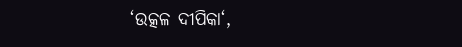‘ଉତ୍କଳ ଦୀପିକା‘,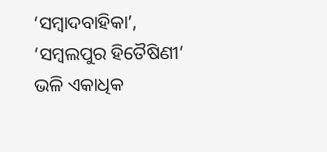‘ସମ୍ବାଦବାହିକା’, ‘ସମ୍ବଲପୁର ହିତୈଷିଣୀ‘ ଭଳି ଏକାଧିକ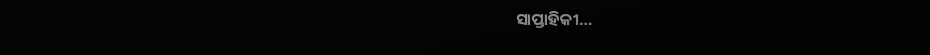ସାପ୍ତାହିକୀ…